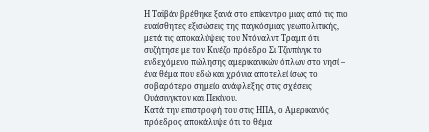Η Ταϊβάν βρέθηκε ξανά στο επίκεντρο μιας από τις πιο ευαίσθητες εξισώσεις της παγκόσμιας γεωπολιτικής, μετά τις αποκαλύψεις του Ντόναλντ Τραμπ ότι συζήτησε με τον Κινέζο πρόεδρο Σι Τζινπίνγκ το ενδεχόμενο πώλησης αμερικανικών όπλων στο νησί – ένα θέμα που εδώ και χρόνια αποτελεί ίσως το σοβαρότερο σημείο ανάφλεξης στις σχέσεις Ουάσινγκτον και Πεκίνου.
Κατά την επιστροφή του στις ΗΠΑ, ο Αμερικανός πρόεδρος αποκάλυψε ότι το θέμα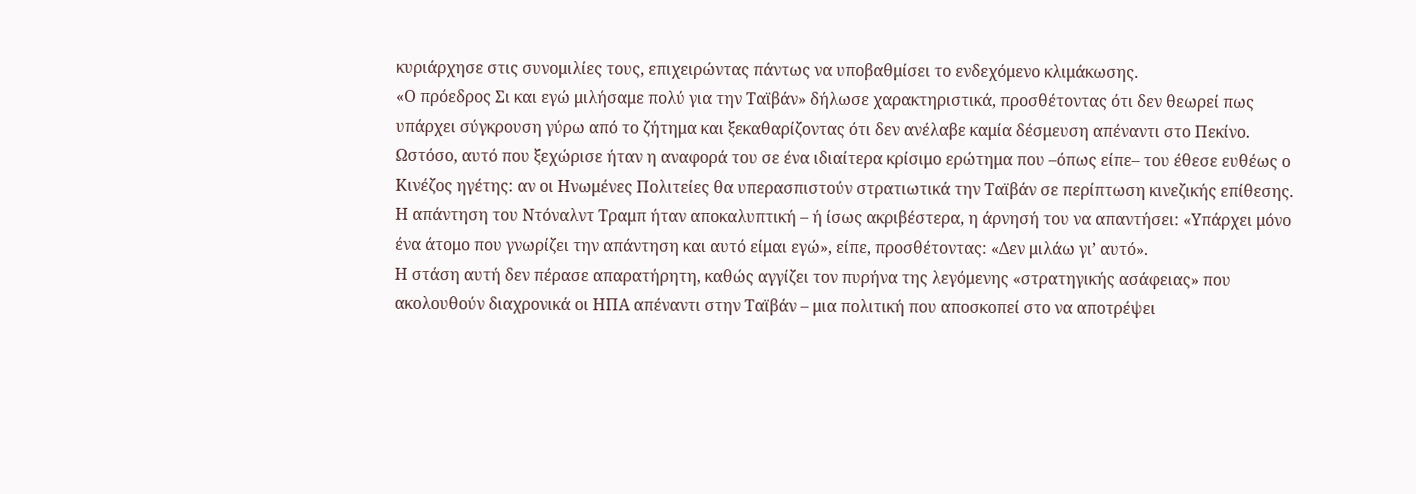κυριάρχησε στις συνομιλίες τους, επιχειρώντας πάντως να υποβαθμίσει το ενδεχόμενο κλιμάκωσης.
«Ο πρόεδρος Σι και εγώ μιλήσαμε πολύ για την Ταϊβάν» δήλωσε χαρακτηριστικά, προσθέτοντας ότι δεν θεωρεί πως υπάρχει σύγκρουση γύρω από το ζήτημα και ξεκαθαρίζοντας ότι δεν ανέλαβε καμία δέσμευση απέναντι στο Πεκίνο.
Ωστόσο, αυτό που ξεχώρισε ήταν η αναφορά του σε ένα ιδιαίτερα κρίσιμο ερώτημα που –όπως είπε– του έθεσε ευθέως ο Κινέζος ηγέτης: αν οι Ηνωμένες Πολιτείες θα υπερασπιστούν στρατιωτικά την Ταϊβάν σε περίπτωση κινεζικής επίθεσης.
Η απάντηση του Ντόναλντ Τραμπ ήταν αποκαλυπτική – ή ίσως ακριβέστερα, η άρνησή του να απαντήσει: «Υπάρχει μόνο ένα άτομο που γνωρίζει την απάντηση και αυτό είμαι εγώ», είπε, προσθέτοντας: «Δεν μιλάω γι’ αυτό».
Η στάση αυτή δεν πέρασε απαρατήρητη, καθώς αγγίζει τον πυρήνα της λεγόμενης «στρατηγικής ασάφειας» που ακολουθούν διαχρονικά οι ΗΠΑ απέναντι στην Ταϊβάν – μια πολιτική που αποσκοπεί στο να αποτρέψει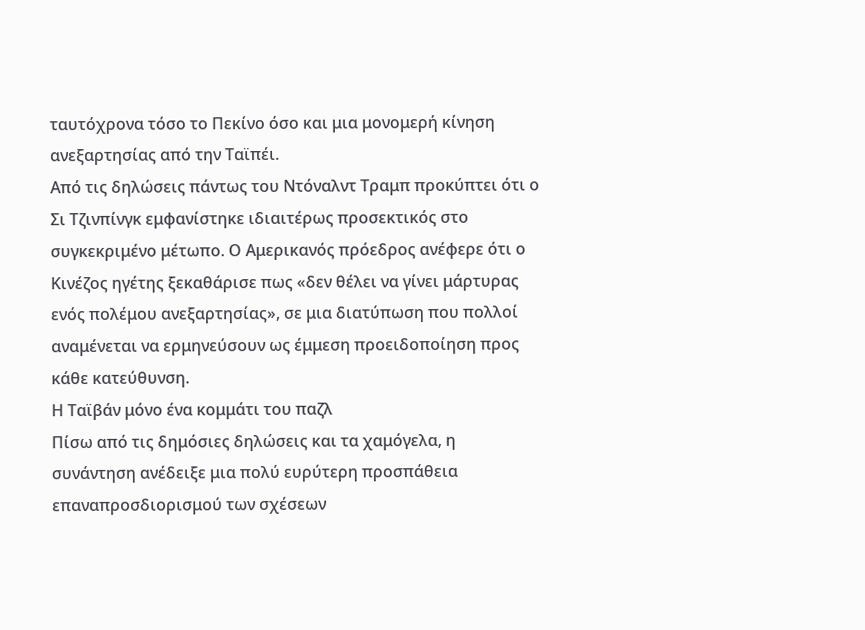ταυτόχρονα τόσο το Πεκίνο όσο και μια μονομερή κίνηση ανεξαρτησίας από την Ταϊπέι.
Από τις δηλώσεις πάντως του Ντόναλντ Τραμπ προκύπτει ότι ο Σι Τζινπίνγκ εμφανίστηκε ιδιαιτέρως προσεκτικός στο συγκεκριμένο μέτωπο. Ο Αμερικανός πρόεδρος ανέφερε ότι ο Κινέζος ηγέτης ξεκαθάρισε πως «δεν θέλει να γίνει μάρτυρας ενός πολέμου ανεξαρτησίας», σε μια διατύπωση που πολλοί αναμένεται να ερμηνεύσουν ως έμμεση προειδοποίηση προς κάθε κατεύθυνση.
Η Ταϊβάν μόνο ένα κομμάτι του παζλ
Πίσω από τις δημόσιες δηλώσεις και τα χαμόγελα, η συνάντηση ανέδειξε μια πολύ ευρύτερη προσπάθεια επαναπροσδιορισμού των σχέσεων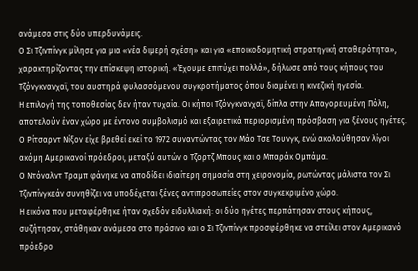ανάμεσα στις δύο υπερδυνάμεις.
Ο Σι Τζινπίνγκ μίλησε για μια «νέα διμερή σχέση» και για «εποικοδομητική στρατηγική σταθερότητα», χαρακτηρίζοντας την επίσκεψη ιστορική. «Έχουμε επιτύχει πολλά», δήλωσε από τους κήπους του Τζόνγκνανχαϊ, του αυστηρά φυλασσόμενου συγκροτήματος όπου διαμένει η κινεζική ηγεσία.
Η επιλογή της τοποθεσίας δεν ήταν τυχαία. Οι κήποι Τζόνγκνανχαϊ, δίπλα στην Απαγορευμένη Πόλη, αποτελούν έναν χώρο με έντονο συμβολισμό και εξαιρετικά περιορισμένη πρόσβαση για ξένους ηγέτες. Ο Ρίτσαρντ Νίξον είχε βρεθεί εκεί το 1972 συναντώντας τον Μάο Τσε Τουνγκ, ενώ ακολούθησαν λίγοι ακόμη Αμερικανοί πρόεδροι, μεταξύ αυτών ο Τζορτζ Μπους και ο Μπαράκ Ομπάμα.
Ο Ντόναλντ Τραμπ φάνηκε να αποδίδει ιδιαίτερη σημασία στη χειρονομία, ρωτώντας μάλιστα τον Σι Τζινπίνγκεάν συνηθίζει να υποδέχεται ξένες αντιπροσωπείες στον συγκεκριμένο χώρο.
Η εικόνα που μεταφέρθηκε ήταν σχεδόν ειδυλλιακή: οι δύο ηγέτες περπάτησαν στους κήπους, συζήτησαν, στάθηκαν ανάμεσα στο πράσινο και ο Σι Τζινπίνγκ προσφέρθηκε να στείλει στον Αμερικανό πρόεδρο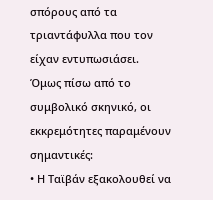σπόρους από τα τριαντάφυλλα που τον είχαν εντυπωσιάσει.
Όμως πίσω από το συμβολικό σκηνικό, οι εκκρεμότητες παραμένουν σημαντικές:
• Η Ταϊβάν εξακολουθεί να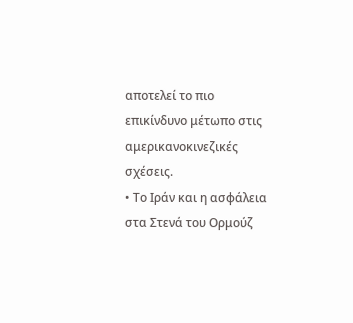αποτελεί το πιο επικίνδυνο μέτωπο στις αμερικανοκινεζικές σχέσεις.
• Το Ιράν και η ασφάλεια στα Στενά του Ορμούζ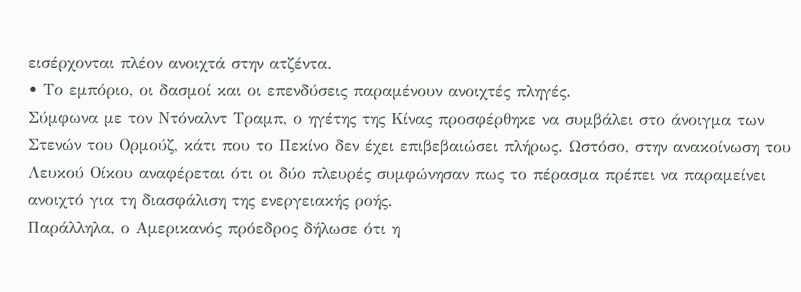εισέρχονται πλέον ανοιχτά στην ατζέντα.
• Το εμπόριο, οι δασμοί και οι επενδύσεις παραμένουν ανοιχτές πληγές.
Σύμφωνα με τον Ντόναλντ Τραμπ, ο ηγέτης της Κίνας προσφέρθηκε να συμβάλει στο άνοιγμα των Στενών του Ορμούζ, κάτι που το Πεκίνο δεν έχει επιβεβαιώσει πλήρως. Ωστόσο, στην ανακοίνωση του Λευκού Οίκου αναφέρεται ότι οι δύο πλευρές συμφώνησαν πως το πέρασμα πρέπει να παραμείνει ανοιχτό για τη διασφάλιση της ενεργειακής ροής.
Παράλληλα, ο Αμερικανός πρόεδρος δήλωσε ότι η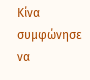Κίνα συμφώνησε να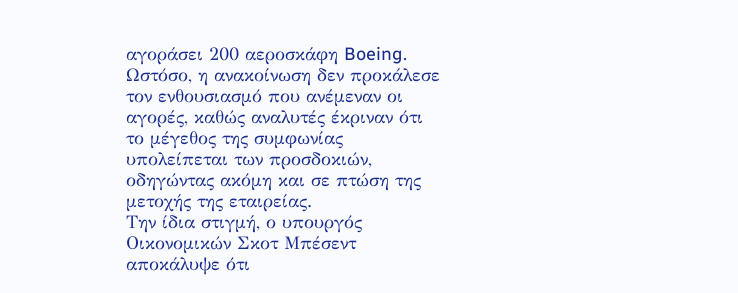αγοράσει 200 αεροσκάφη Boeing. Ωστόσο, η ανακοίνωση δεν προκάλεσε τον ενθουσιασμό που ανέμεναν οι αγορές, καθώς αναλυτές έκριναν ότι το μέγεθος της συμφωνίας υπολείπεται των προσδοκιών, οδηγώντας ακόμη και σε πτώση της μετοχής της εταιρείας.
Την ίδια στιγμή, ο υπουργός Οικονομικών Σκοτ Μπέσεντ αποκάλυψε ότι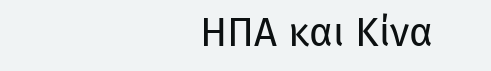ΗΠΑ και Κίνα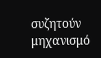συζητούν μηχανισμό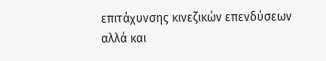επιτάχυνσης κινεζικών επενδύσεων αλλά και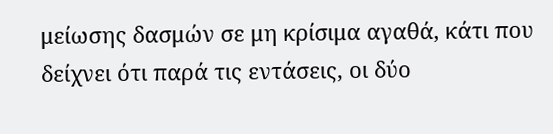μείωσης δασμών σε μη κρίσιμα αγαθά, κάτι που δείχνει ότι παρά τις εντάσεις, οι δύο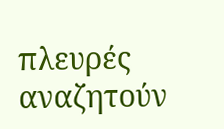πλευρές αναζητούν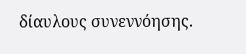δίαυλους συνεννόησης.